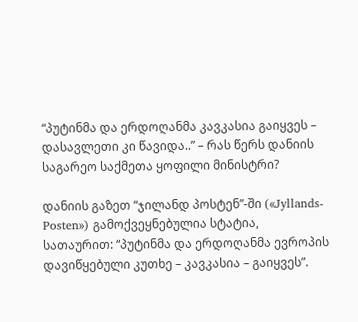“პუტინმა და ერდოღანმა კავკასია გაიყვეს – დასავლეთი კი წავიდა..” – რას წერს დანიის საგარეო საქმეთა ყოფილი მინისტრი?

დანიის გაზეთ “ჯილანდ პოსტენ”-ში («Jyllands-Posten») გამოქვეყნებულია სტატია, სათაურით: “პუტინმა და ერდოღანმა ევროპის დავიწყებული კუთხე – კავკასია – გაიყვეს”.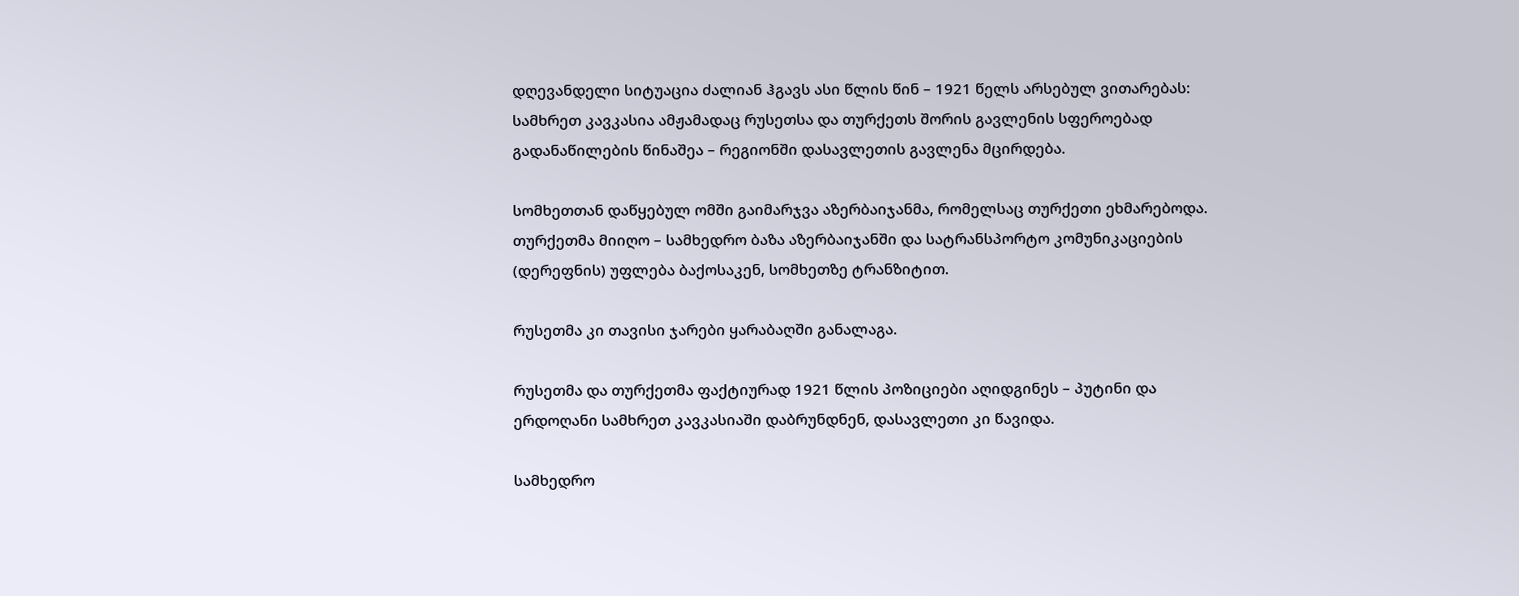დღევანდელი სიტუაცია ძალიან ჰგავს ასი წლის წინ – 1921 წელს არსებულ ვითარებას: სამხრეთ კავკასია ამჟამადაც რუსეთსა და თურქეთს შორის გავლენის სფეროებად გადანაწილების წინაშეა – რეგიონში დასავლეთის გავლენა მცირდება.

სომხეთთან დაწყებულ ომში გაიმარჯვა აზერბაიჯანმა, რომელსაც თურქეთი ეხმარებოდა. თურქეთმა მიიღო – სამხედრო ბაზა აზერბაიჯანში და სატრანსპორტო კომუნიკაციების (დერეფნის) უფლება ბაქოსაკენ, სომხეთზე ტრანზიტით.

რუსეთმა კი თავისი ჯარები ყარაბაღში განალაგა.

რუსეთმა და თურქეთმა ფაქტიურად 1921 წლის პოზიციები აღიდგინეს – პუტინი და ერდოღანი სამხრეთ კავკასიაში დაბრუნდნენ, დასავლეთი კი წავიდა.

სამხედრო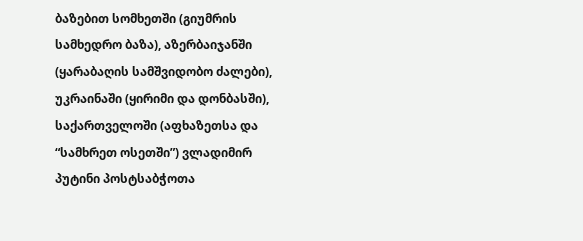ბაზებით სომხეთში (გიუმრის სამხედრო ბაზა), აზერბაიჯანში (ყარაბაღის სამშვიდობო ძალები), უკრაინაში (ყირიმი და დონბასში), საქართველოში (აფხაზეთსა და “სამხრეთ ოსეთში”) ვლადიმირ პუტინი პოსტსაბჭოთა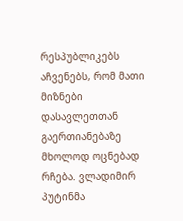რესპუბლიკებს აჩვენებს, რომ მათი მიზნები დასავლეთთან გაერთიანებაზე მხოლოდ ოცნებად რჩება. ვლადიმირ პუტინმა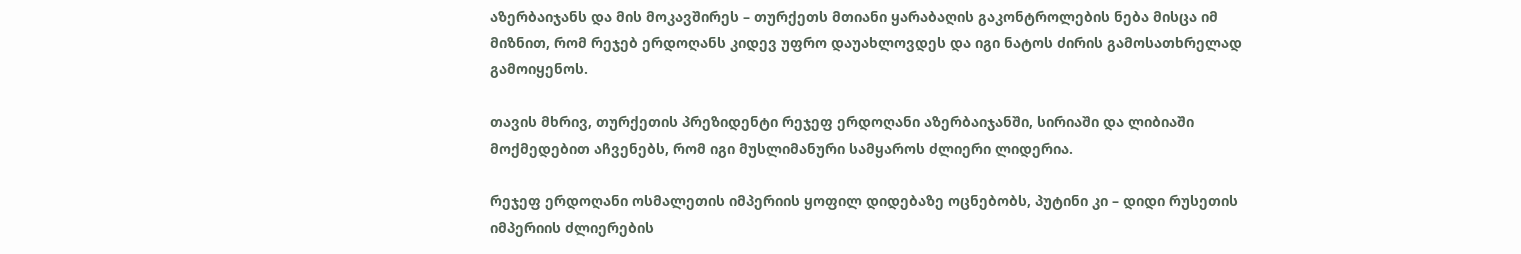აზერბაიჯანს და მის მოკავშირეს – თურქეთს მთიანი ყარაბაღის გაკონტროლების ნება მისცა იმ მიზნით, რომ რეჯებ ერდოღანს კიდევ უფრო დაუახლოვდეს და იგი ნატოს ძირის გამოსათხრელად გამოიყენოს.

თავის მხრივ, თურქეთის პრეზიდენტი რეჯეფ ერდოღანი აზერბაიჯანში, სირიაში და ლიბიაში მოქმედებით აჩვენებს, რომ იგი მუსლიმანური სამყაროს ძლიერი ლიდერია.

რეჯეფ ერდოღანი ოსმალეთის იმპერიის ყოფილ დიდებაზე ოცნებობს, პუტინი კი – დიდი რუსეთის იმპერიის ძლიერების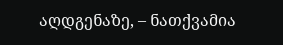აღდგენაზე, – ნათქვამია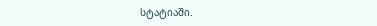სტატიაში.